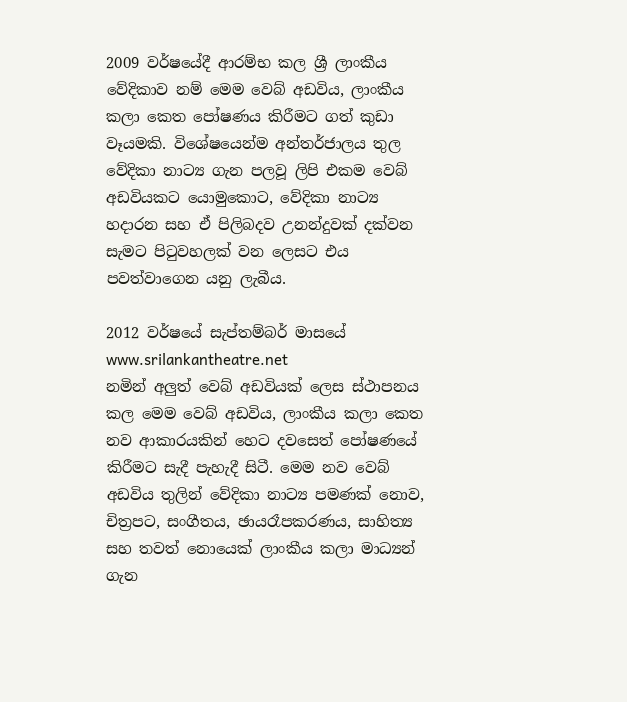2009 වර්ෂයේදී ආරම්භ කල ශ්‍රී ලාංකීය වේදිකාව නම් මෙම වෙබ් අඩවිය, ලාංකීය කලා කෙත පෝෂණය කිරීමට ගත් කුඩා වෑයමකි. විශේෂයෙන්ම අන්තර්ජාලය තුල වේදිකා නාට්‍ය ගැන පලවූ ලිපි එකම වෙබ් අඩවියකට යොමුකොට, වේදිකා නාට්‍ය හදාරන සහ ඒ පිලිබදව උනන්දුවක් දක්වන සැමට පිටුවහලක් වන ලෙසට එය පවත්වාගෙන යනු ලැබීය.

2012 වර්ෂයේ සැප්තම්බර් මාසයේ www.srilankantheatre.net
නමින් අලුත් වෙබ් අඩවියක් ලෙස ස්ථාපනය කල මෙම වෙබ් අඩවිය, ලාංකීය කලා කෙත නව ආකාරයකින් හෙට දවසෙත් පෝෂණයේ කිරීමට සැදී පැහැදී සිටී. මෙම නව වෙබ් අඩවිය තුලින් වේදිකා නාට්‍ය පමණක් නොව, චිත්‍රපට, සංගීතය, ඡායරෑපකරණය, සාහිත්‍ය සහ තවත් නොයෙක් ලාංකීය කලා මාධ්‍යන් ගැන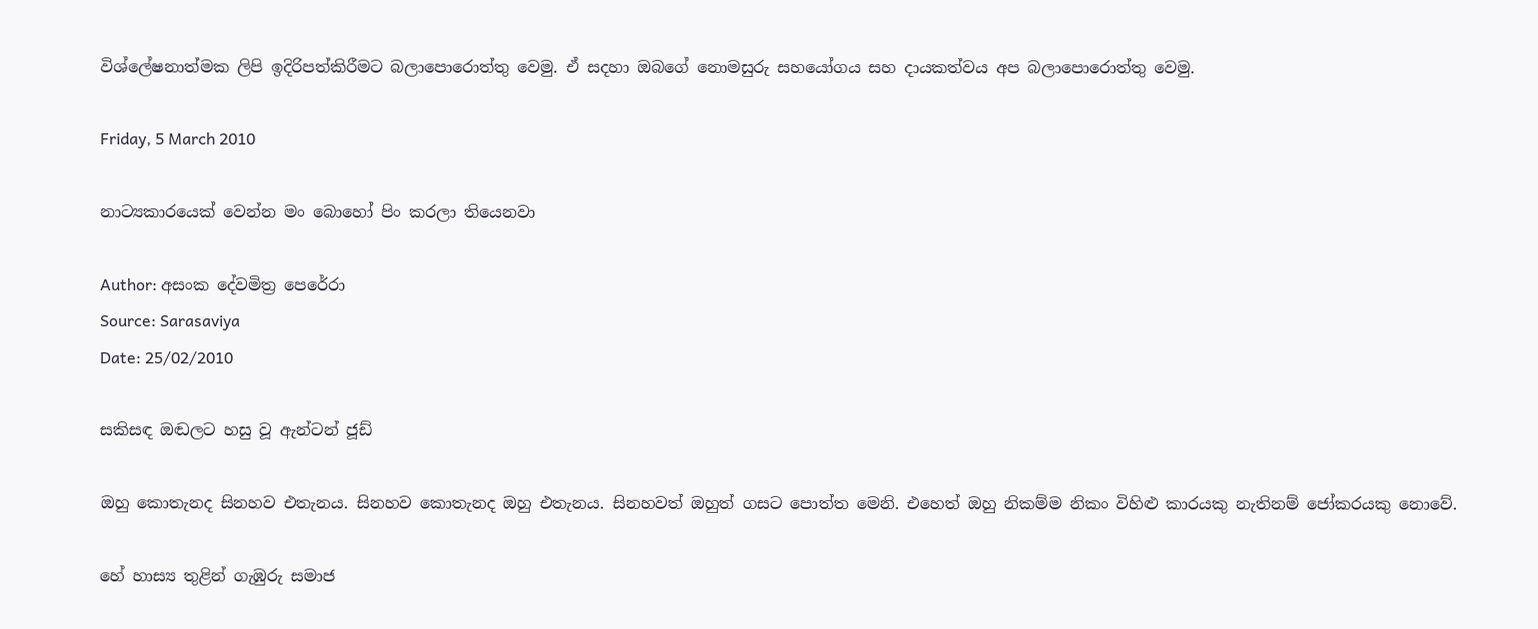විශ්ලේෂනාත්මක ලිපි ඉදිරිපත්කිරීමට බලාපොරොත්තු වෙමු. ඒ සදහා ඔබගේ නොමසුරු සහයෝගය සහ දායකත්වය අප බලාපොරොත්තු වෙමු.

Friday, 5 March 2010

නාට්‍යකාරයෙක් වෙන්න මං බොහෝ පිං කරලා තියෙනවා

Author: අසංක දේවමිත්‍ර පෙරේරා
Source: Sarasaviya
Date: 25/02/2010

සකිසඳ ඔඬලට හසු වූ ඇන්ටන් ජූඩ්

ඔහු කොතැනද සිනහව එතැනය. සිනහව කොතැනද ඔහු එතැනය. සිනහවත් ඔහුත් ගසට පොත්ත මෙනි. එහෙත් ඔහු නිකම්ම නිකං විහිළු කාරයකු නැතිනම් ජෝකරයකු නොවේ.

හේ හාස්‍ය තුළින් ගැඹුරු සමාජ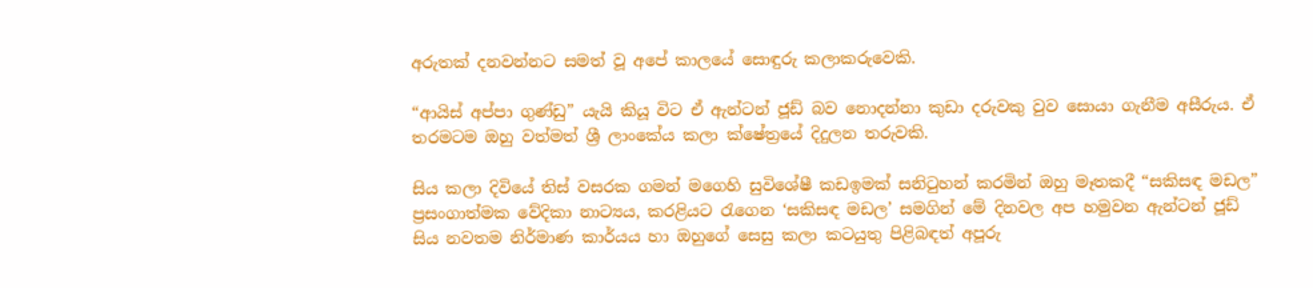අරුතක් දනවන්නට සමත් වූ අපේ කාලයේ සොඳුරු කලාකරුවෙකි.

“ආයිස් අප්පා ගුණ්ඩු” යැයි කියූ විට ඒ ඇන්ටන් ජූඩ් බව නොදන්නා කුඩා දරුවකු වුව සොයා ගැනීම අසීරුය. ඒ තරමටම ඔහු වත්මත් ශ්‍රී ලාංකේය කලා ක්ෂේත්‍රයේ දිදුලන තරුවකි.

සිය කලා දිවියේ තිස් වසරක ගමන් මගෙහි සුවිශේෂී කඩඉමක් සනිටුහන් කරමින් ඔහු මෑතකදී “සකිසඳ මඩල” ප්‍රසංගාත්මක වේදිකා නාට්‍යය, කරළියට රැගෙන ‘සකිසඳ මඩල’ සමගින් මේ දිනවල අප හමුවන ඇන්ටන් ජූඩ් සිය නවතම නිර්මාණ කාර්යය හා ඔහුගේ සෙසු කලා කටයුතු පිළිබඳත් අපූරු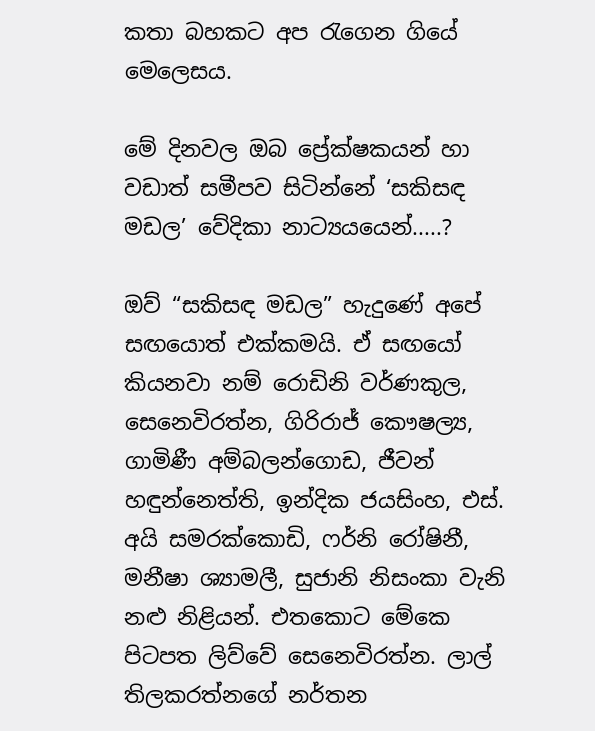කතා බහකට අප රැගෙන ගියේ මෙලෙසය.

මේ දිනවල ඔබ ප්‍රේක්ෂකයන් හා වඩාත් සමීපව සිටින්නේ ‘සකිසඳ මඩල’ වේදිකා නාට්‍යයයෙන්.....?

ඔව් “සකිසඳ මඩල” හැදුණේ අපේ සඟයොත් එක්කමයි. ඒ සඟයෝ කියනවා නම් රොඩිනි වර්ණකුල, සෙනෙවිරත්න, ගිරිරාජ් කෞෂල්‍ය, ගාමිණී අම්බලන්ගොඩ, ජීවන් හඳුන්නෙත්ති, ඉන්දික ජයසිංහ, එස්. අයි සමරක්කොඩි, ෆර්නි රෝෂිනී, මනීෂා ශ්‍යාමලී, සුජානි නිසංකා වැනි නළු නිළියන්. එතකොට මේකෙ පිටපත ලිව්වේ සෙනෙවිරත්න. ලාල් තිලකරත්නගේ නර්තන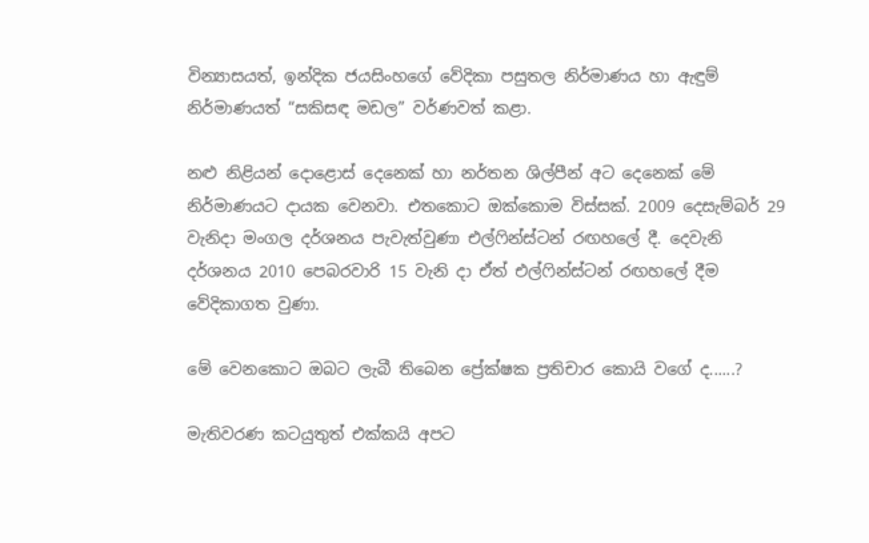වින්‍යාසයත්, ඉන්දික ජයසිංහගේ වේදිකා පසුතල නිර්මාණය හා ඇඳුම් නිර්මාණයත් “සකිසඳ මඩල” වර්ණවත් කළා.

නළු නිළියන් දොළොස් දෙනෙක් හා නර්තන ශිල්පීන් අට දෙනෙක් මේ නිර්මාණයට දායක වෙනවා. එතකොට ඔක්කොම විස්සක්. 2009 දෙසැම්බර් 29 වැනිදා මංගල දර්ශනය පැවැත්වුණා එල්ෆින්ස්ටන් රඟහලේ දී. දෙවැනි දර්ශනය 2010 පෙබරවාරි 15 වැනි දා ඒත් එල්ෆින්ස්ටන් රඟහලේ දීම වේදිකාගත වුණා.

මේ වෙනකොට ඔබට ලැබී තිබෙන ප්‍රේක්ෂක ප්‍රතිචාර කොයි වගේ ද......?

මැතිවරණ කටයුතුත් එක්කයි අපට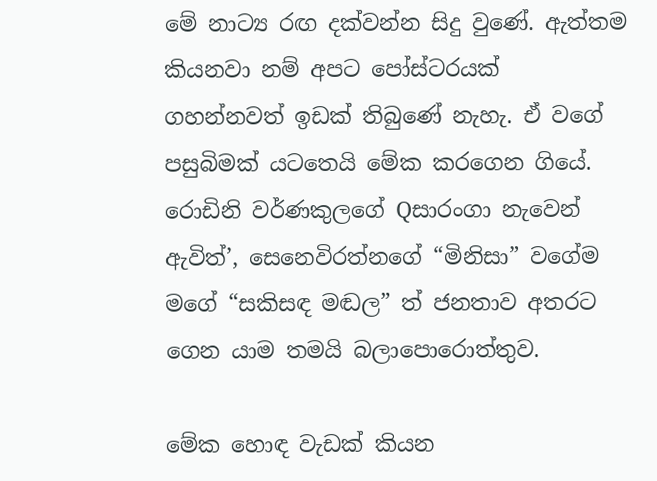මේ නාට්‍ය රඟ දක්වන්න සිදු වුණේ. ඇත්තම කියනවා නම් අපට පෝස්ටරයක් ගහන්නවත් ඉඩක් තිබුණේ නැහැ. ඒ වගේ පසුබිමක් යටතෙයි මේක කරගෙන ගියේ. රොඩිනි වර්ණකුලගේ Qසාරංගා නැවෙන් ඇවිත්’, සෙනෙවිරත්නගේ “මිනිසා” වගේම මගේ “සකිසඳ මඬල” ත් ජනතාව අතරට ගෙන යාම තමයි බලාපොරොත්තුව.

මේක හොඳ වැඩක් කියන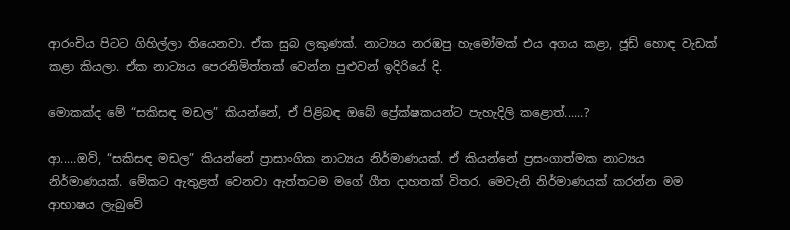ආරංචිය පිටට ගිහිල්ලා තියෙනවා. ඒක සුබ ලකුණක්. නාට්‍යය නරඹපු හැමෝමක් එය අගය කළා, ජූඩ් හොඳ වැඩක් කළා කියලා. ඒක නාට්‍යය පෙරනිමිත්තක් වෙන්න පුළුවන් ඉදිරියේ දි.

මොකක්ද මේ “සකිසඳ මඩල” කියන්නේ, ඒ පිළිබඳ ඔබේ ප්‍රේක්ෂකයන්ට පැහැදිලි කළොත්......?

ආ.....ඔව්, “සකිසඳ මඩල” කියන්නේ ප්‍රාසාංගික නාට්‍යය නිර්මාණයක්. ඒ කියන්නේ ප්‍රසංගාත්මක නාට්‍යය නිර්මාණයක්. මේකට ඇතුළත් වෙනවා ඇත්තටම මගේ ගීත දාහතක් විතර. මෙවැනි නිර්මාණයක් කරන්න මම ආභාෂය ලැබුවේ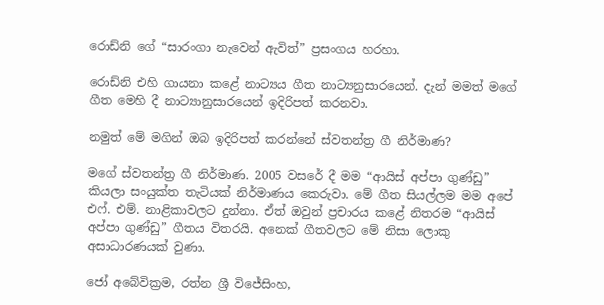රොඩ්නි ගේ “සාරංගා නැවෙන් ඇවිත්” ප්‍රසංගය හරහා.

රොඩ්නි එහි ගායනා කළේ නාට්‍යය ගීත නාට්‍යනුසාරයෙන්. දැන් මමත් මගේ ගීත මෙහි දී නාට්‍යානුසාරයෙන් ඉදිරිපත් කරනවා.

නමුත් මේ මගින් ඔබ ඉදිරිපත් කරන්නේ ස්වතන්ත්‍ර ගී නිර්මාණ?

මගේ ස්වතන්ත්‍ර ගී නිර්මාණ. 2005 වසරේ දී මම “ආයිස් අප්පා ගුණ්ඩු” කියලා සංයුක්ත තැටියක් නිර්මාණය කෙරුවා. මේ ගීත සියල්ලම මම අපේ එෆ්. එම්. නාළිකාවලට දුන්නා. ඒත් ඔවුන් ප්‍රචාරය කළේ නිතරම “ආයිස් අප්පා ගුණ්ඩු” ගීතය විතරයි. අනෙක් ගීතවලට මේ නිසා ලොකු අසාධාරණයක් වුණා.

ජෝ අබේවික්‍රම, රත්න ශ්‍රී විජේසිංහ,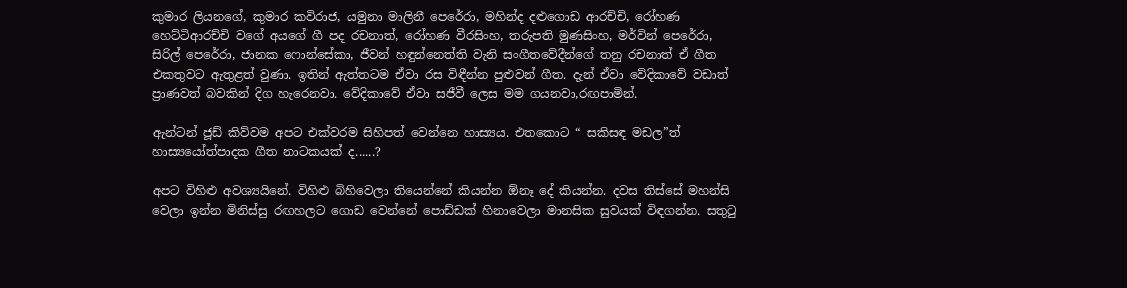කුමාර ලියනගේ, කුමාර කවිරාජ, යමුනා මාලිනී පෙරේරා, මහින්ද දළුගොඩ ආරච්චි, රෝහණ හෙට්ටිආරච්චි වගේ අයගේ ගී පද රචනාත්, රෝහණ වීරසිංහ, තරුපති මුණසිංහ, මර්වින් පෙරේරා, සිරිල් පෙරේරා, ජානක ෆොන්සේකා, ජීවන් හඳුන්නෙත්ති වැනි සංගීතවේදීන්ගේ තනු රචනාත් ඒ ගීත එකතුවට ඇතුළත් වුණා. ඉතින් ඇත්තටම ඒවා රස විඳීන්න පුළුවන් ගීත. දැන් ඒවා වේදිකාවේ වඩාත් ප්‍රාණවත් බවකින් දිග හැරෙනවා. වේදිකාවේ ඒවා සජීවී ලෙස මම ගයනවා,රඟපාමින්.

ඇන්ටන් ජූඩ් කිව්වම අපට එක්වරම සිහිපත් වෙන්නෙ හාස්‍යය. එතකොට “ සකිසඳ මඩල”ත් හාස්‍යයෝත්පාදක ගීත නාටකයක් ද......?

අපට විහිළු අවශ්‍යයිනේ. විහිළු බිහිවෙලා තියෙන්නේ කියන්න ඕනෑ දේ කියන්න. දවස තිස්සේ මහන්සි වෙලා ඉන්න මිනිස්සු රඟහලට ගොඩ වෙන්නේ පොඩ්ඩක් හිනාවෙලා මානසික සුවයක් විඳගන්න. සතුටු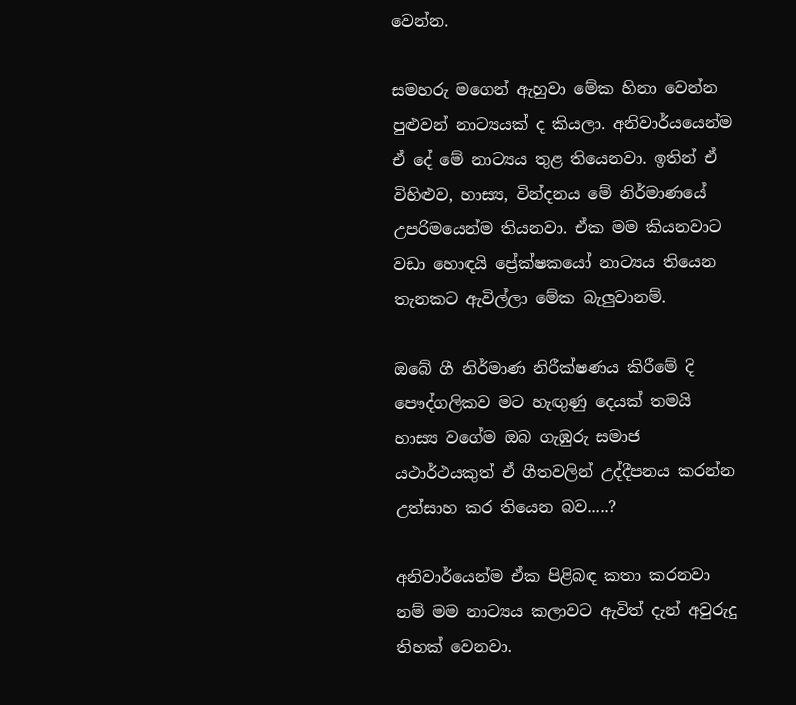වෙන්න.

සමහරු මගෙන් ඇහුවා මේක හිනා වෙන්න පුළුවන් නාට්‍යයක් ද කියලා. අනිවාර්යයෙන්ම ඒ දේ මේ නාට්‍යය තුළ තියෙනවා. ඉතින් ඒ විහිළුව, හාස්‍ය, වින්දනය මේ නිර්මාණයේ උපරිමයෙන්ම තියනවා. ඒක මම කියනවාට වඩා හොඳයි ප්‍රේක්ෂකයෝ නාට්‍යය තියෙන තැනකට ඇවිල්ලා මේක බැලුවානම්.

ඔබේ ගී නිර්මාණ නිරීක්ෂණය කිරීමේ දි පෞද්ගලිකව මට හැඟුණු දෙයක් තමයි හාස්‍ය වගේම ඔබ ගැඹුරු සමාජ යථාර්ථයකුත් ඒ ගීතවලින් උද්දීපනය කරන්න උත්සාහ කර තියෙන බව.....?

අනිවාර්යෙන්ම ඒක පිළිබඳ කතා කරනවා නම් මම නාට්‍යය කලාවට ඇවිත් දැන් අවුරුදු තිහක් වෙනවා.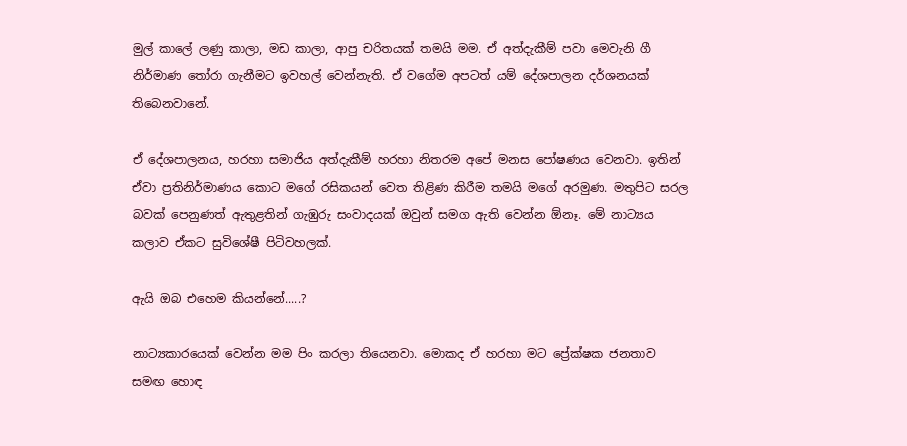මුල් කාලේ ලණු කාලා, මඩ කාලා, ආපු චරිතයක් තමයි මම. ඒ අත්දැකීම් පවා මෙවැනි ගී නිර්මාණ තෝරා ගැනීමට ඉවහල් වෙන්නැති. ඒ වගේම අපටත් යම් දේශපාලන දර්ශනයක් තිබෙනවානේ.

ඒ දේශපාලනය, හරහා සමාජිය අත්දැකීම් හරහා නිතරම අපේ මනස පෝෂණය වෙනවා. ඉතින් ඒවා ප්‍රතිනිර්මාණය කොට මගේ රසිකයන් වෙත තිළිණ කිරීම තමයි මගේ අරමුණ. මතුපිට සරල බවක් පෙනුණත් ඇතුළතින් ගැඹුරු සංවාදයක් ඔවුන් සමග ඇති වෙන්න ඕනෑ. මේ නාට්‍යය කලාව ඒකට සුවිශේෂී පිටිවහලක්.

ඇයි ඔබ එහෙම කියන්නේ.....?

නාට්‍යකාරයෙක් වෙන්න මම පිං කරලා තියෙනවා. මොකද ඒ හරහා මට ප්‍රේක්ෂක ජනතාව සමඟ හොඳ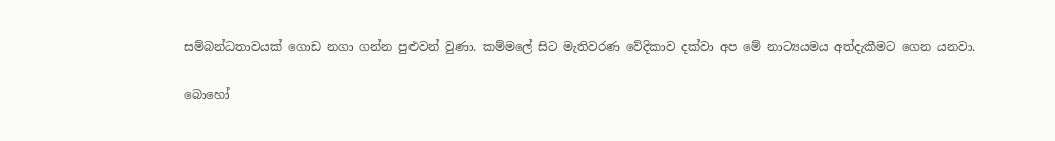සම්බන්ධතාවයක් ගොඩ නගා ගන්න පුළුවන් වුණා. කම්මලේ සිට මැතිවරණ වේදිකාව දක්වා අප මේ නාට්‍යයමය අත්දැකීමට ගෙන යනවා.

බොහෝ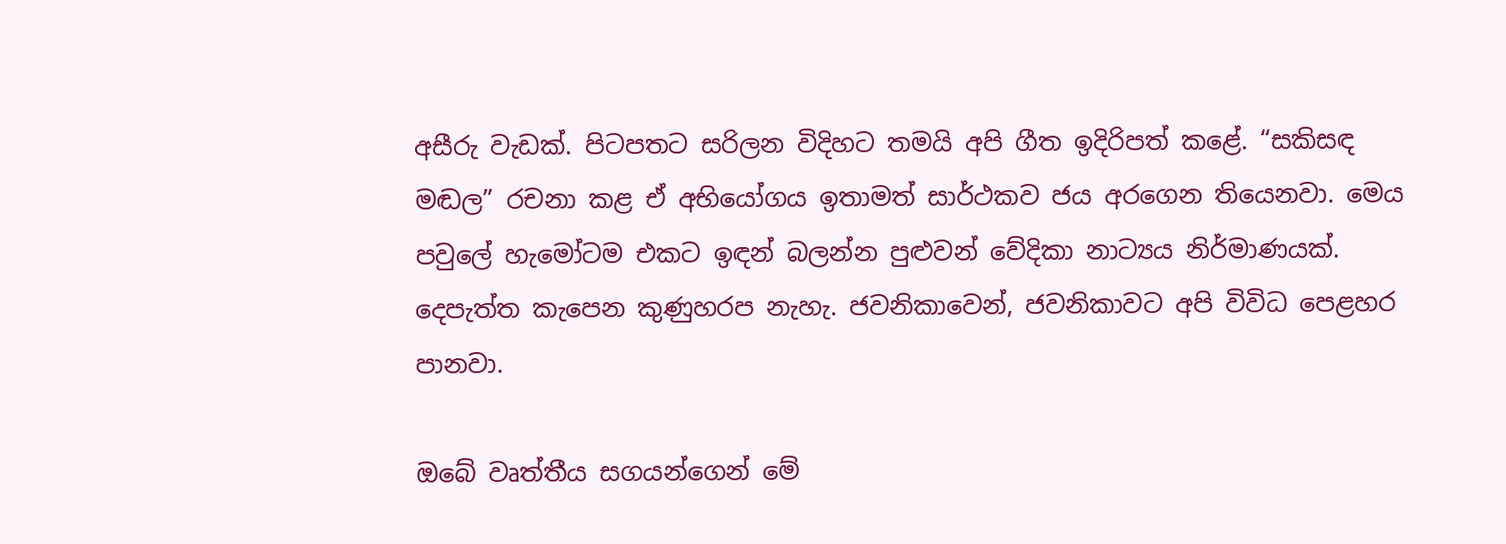අසීරු වැඩක්. පිටපතට සරිලන විදිහට තමයි අපි ගීත ඉදිරිපත් කළේ. “සකිසඳ මඬල” රචනා කළ ඒ අභියෝගය ඉතාමත් සාර්ථකව ජය අරගෙන තියෙනවා. මෙය පවුලේ හැමෝටම එකට ඉඳන් බලන්න පුළුවන් වේදිකා නාට්‍යය නිර්මාණයක්. දෙපැත්ත කැපෙන කුණුහරප නැහැ. ජවනිකාවෙන්, ජවනිකාවට අපි විවිධ පෙළහර පානවා.

ඔබේ වෘත්තීය සගයන්ගෙන් මේ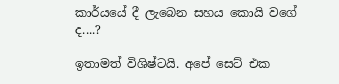කාර්යයේ දී ලැබෙන සහය කොයි වගේ ද....?

ඉතාමත් විශිෂ්ටයි. අපේ සෙට් එක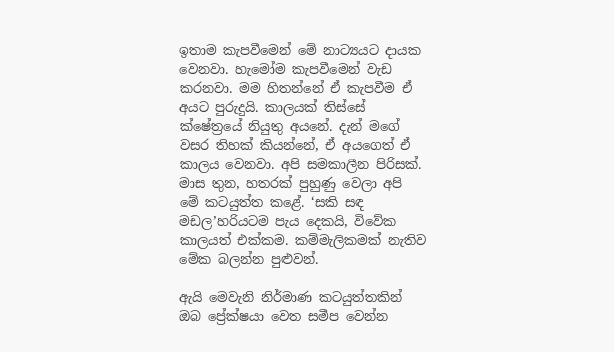ඉතාම කැපවීමෙන් මේ නාට්‍යයට දායක වෙනවා. හැමෝම කැපවීමෙන් වැඩ කරනවා. මම හිතන්නේ ඒ කැපවීම ඒ අයට පුරුදුයි. කාලයක් තිස්සේ ක්ෂේත්‍රයේ නියුතු අයනේ. දැන් මගේ වසර තිහක් කියන්නේ, ඒ අයගෙත් ඒ කාලය වෙනවා. අපි සමකාලීන පිරිසක්. මාස තුන, හතරක් පුහුණු වෙලා අපි මේ කටයුත්ත කළේ. ‘සකි සඳ මඩල’හරියටම පැය දෙකයි, විවේක කාලයත් එක්කම. කම්මැලිකමක් නැතිව මේක බලන්න පුළුවන්.

ඇයි මෙවැනි නිර්මාණ කටයුත්තකින් ඔබ ප්‍රේක්ෂයා වෙත සමීප වෙන්න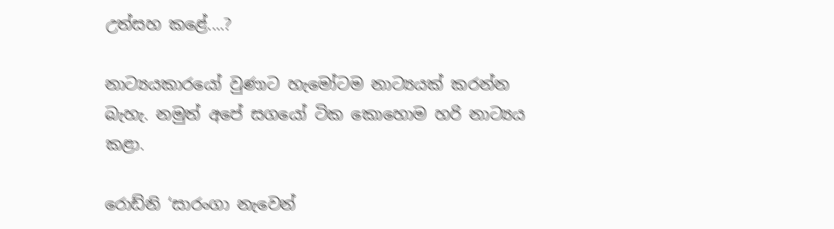උත්සහ කළේ....?

නාට්‍යයකාරයෝ වුණාට හැමෝටම නාට්‍යයක් කරන්න බැහැ. නමුත් අපේ සගයෝ ටික කොහොම හරි නාට්‍යය කළා.

රොඩ්නි ‘සාරංගා නැවෙන්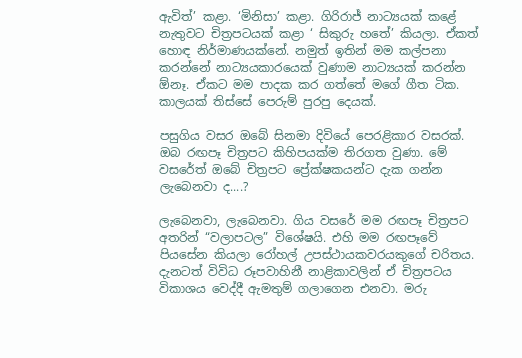ඇවිත්’ කළා. ‘මිනිසා’ කළා. ගිරිරාජ් නාට්‍යයක් කළේ නැතුවට චිත්‍රපටයක් කළා ‘ සිකුරු හතේ’ කියලා. ඒකත් හොඳ නිර්මාණයක්නේ. නමුත් ඉතින් මම කල්පනා කරන්නේ නාට්‍යයකාරයෙක් වුණාම නාට්‍යයක් කරන්න ඕනෑ. ඒකට මම පාදක කර ගත්තේ මගේ ගීත ටික. කාලයක් තිස්සේ පෙරුම් පුරපු දෙයක්.

පසුගිය වසර ඔබේ සිනමා දිවියේ පෙරළිකාර වසරක්. ඔබ රඟපෑ චිත්‍රපට කිහිපයක්ම තිරගත වුණා. මේ වසරේත් ඔබේ චිත්‍රපට ප්‍රේක්ෂකයන්ට දැක ගන්න ලැබෙනවා ද....?

ලැබෙනවා, ලැබෙනවා. ගිය වසරේ මම රඟපෑ චිත්‍රපට අතරින් “වලාපටල” විශේෂයි. එහි මම රඟපෑවේ පියසේන කියලා රෝහල් උපස්ථායකවරයකුගේ චරිතය. දැනටත් විවිධ රූපවාහිනී නාළිකාවලින් ඒ චිත්‍රපටය විකාශය වෙද්දී ඇමතුම් ගලාගෙන එනවා. මරු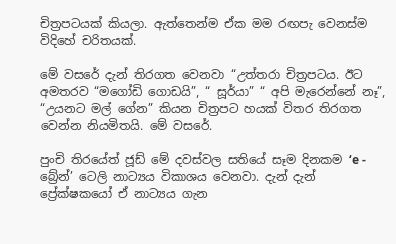චිත්‍රපටයක් කියලා. ඇත්තෙන්ම ඒක මම රඟපැ වෙනස්ම විදිහේ චරිතයක්.

මේ වසරේ දැන් තිරගත වෙනවා “උත්තරා චිත්‍රපටය. ඊට අමතරව “මගෝඩි ගොඩයි”, “ සූර්යා” “ අපි මැරෙන්නේ නෑ”, “උයනට මල් ගේන” කියන චිත්‍රපට හයක් විතර තිරගත වෙන්න නියමිතයි. මේ වසරේ.

පුංචි තිරයේත් ජූඩ් මේ දවස්වල සතියේ සෑම දිනකම ‘e - බ්‍රේන්’ ටෙලි නාට්‍යය විකාශය වෙනවා. දැන් දැන් ප්‍රේක්ෂකයෝ ඒ නාට්‍යය ගැන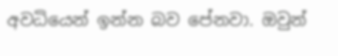අවධියෙන් ඉන්න බව පේනවා. ඔවුන්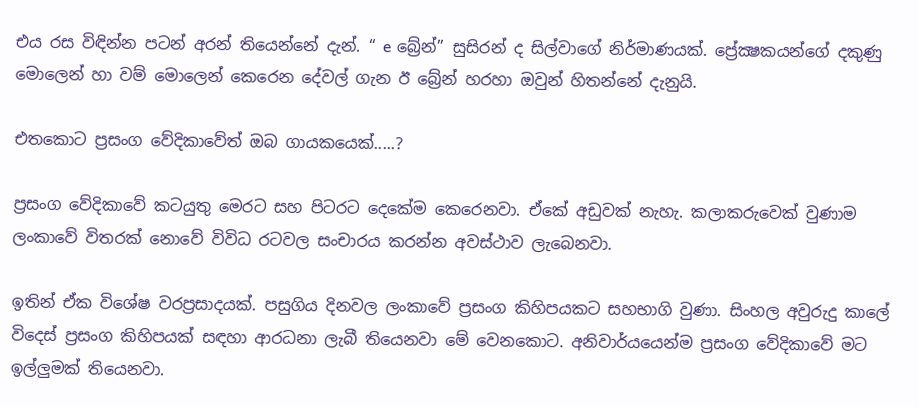එය රස විඳින්න පටන් අරන් තියෙන්නේ දැන්. “ e බ්‍රේන්” සුසිරන් ද සිල්වාගේ නිර්මාණයක්. ප්‍රේක්‍ෂකයන්ගේ දකුණු මොලෙන් හා වම් මොලෙන් කෙරෙන දේවල් ගැන ඊ බ්‍රේන් හරහා ඔවුන් හිතන්නේ දැනුයි.

එතකොට ප්‍රසංග වේදිකාවේත් ඔබ ගායකයෙක්.....?

ප්‍රසංග වේදිකාවේ කටයුතු මෙරට සහ පිටරට දෙකේම කෙරෙනවා. ඒකේ අඩුවක් නැහැ. කලාකරුවෙක් වුණාම ලංකාවේ විතරක් නොවේ විවිධ රටවල සංචාරය කරන්න අවස්ථාව ලැබෙනවා.

ඉතින් ඒක විශේෂ වරප්‍රසාදයක්. පසුගිය දිනවල ලංකාවේ ප්‍රසංග කිහිපයකට සහභාගි වුණා. සිංහල අවුරුදු කාලේ විදෙස් ප්‍රසංග කිහිපයක් සඳහා ආරධනා ලැබී තියෙනවා මේ වෙනකොට. අනිවාර්යයෙන්ම ප්‍රසංග වේදිකාවේ මට ඉල්ලුමක් තියෙනවා.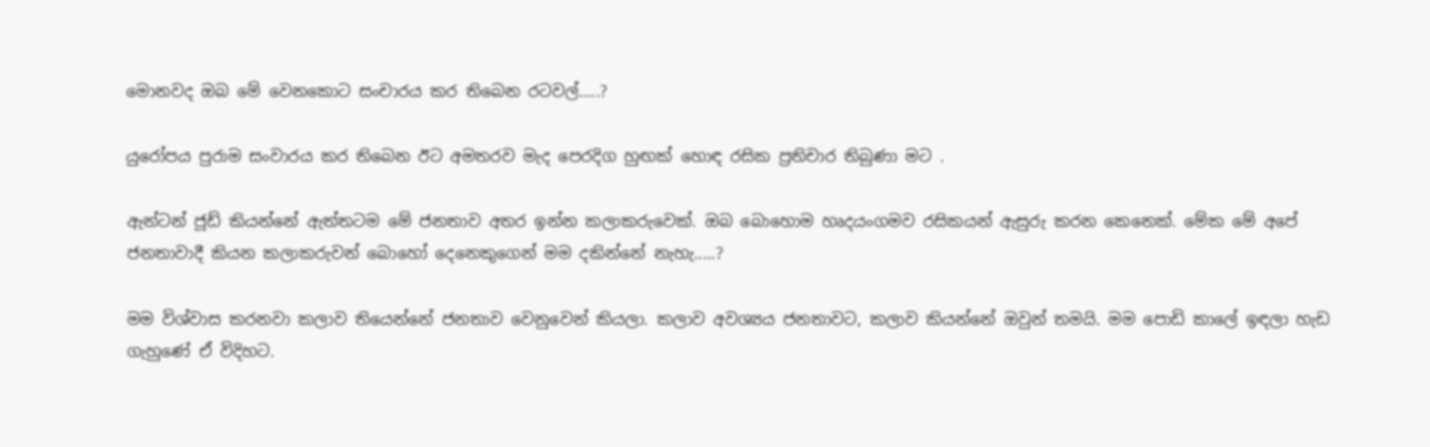මොනවද ඔබ මේ වෙනකොට සංචාරය කර තිබෙන රටවල්.....?

යුරෝපය පුරාම සංවාරය කර තිබෙන ඊට අමතරව මැද පෙරදිග හුඟක් හොඳ රසික ප්‍රතිචාර තිබුණා මට .

ඇන්ටන් ජූඩ් කියන්නේ ඇත්තටම මේ ජනතාව අතර ඉන්න කලාකරුවෙක්. ඔබ බොහොම හෘදයංගමව රසිකයන් ඇසුරු කරන කෙනෙක්. මේක මේ අපේ ජනතාවාදී කියන කලාකරුවන් බොහෝ දෙනෙකුගෙන් මම දකින්නේ නැහැ.....?

මම විශ්වාස කරනවා කලාව තියෙන්නේ ජනතාව වෙනුවෙන් කියලා. කලාව අවශ්‍යය ජනතාවට, කලාව කියන්නේ ඔවුන් තමයි. මම පොඩි කාලේ ඉඳලා හැඩ ගැහුණේ ඒ විදිහට.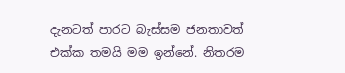දැනටත් පාරට බැස්සම ජනතාවත් එක්ක තමයි මම ඉන්නේ. නිතරම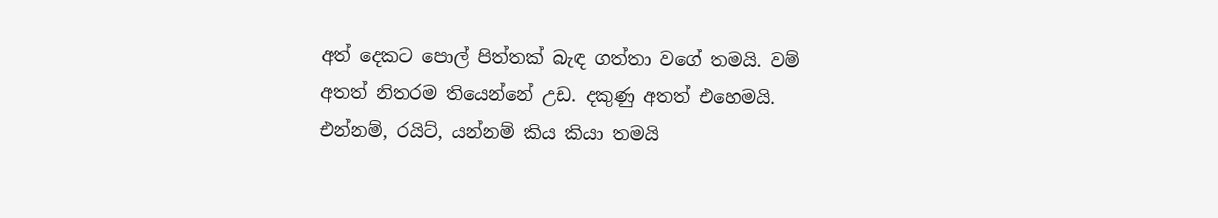අත් දෙකට පොල් පිත්තක් බැඳ ගත්තා වගේ තමයි. වම් අතත් නිතරම තියෙන්නේ උඩ. දකුණු අතත් එහෙමයි. එන්නම්, රයිට්, යන්නම් කිය කියා තමයි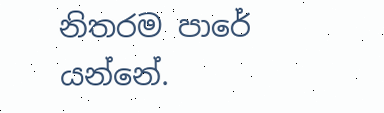නිතරම පාරේ යන්නේ.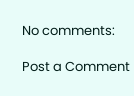No comments:

Post a Comment